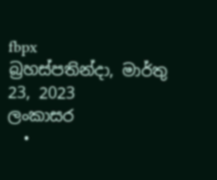fbpx
බ්‍රහස්පතින්දා, මාර්තු 23, 2023
ලංකාසර
  •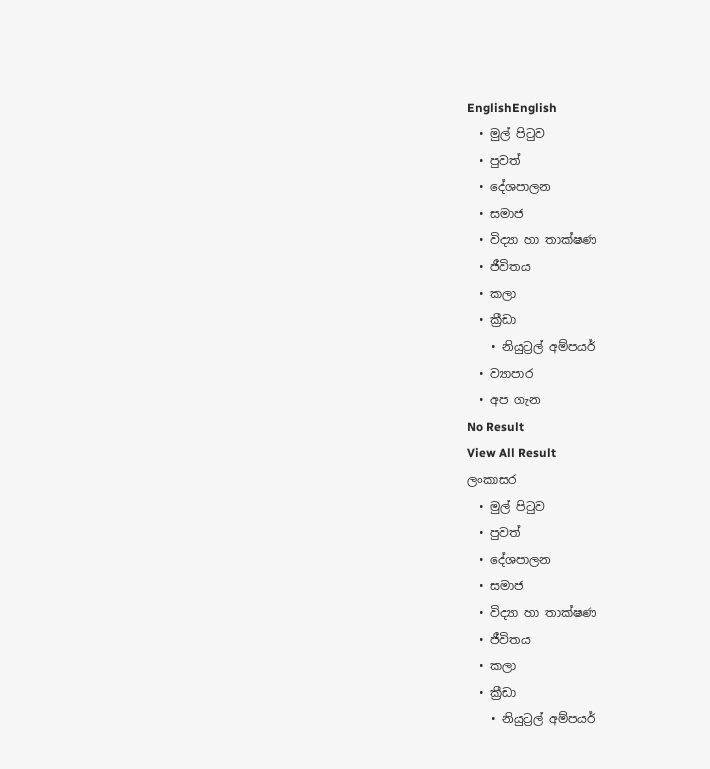EnglishEnglish
  • මුල් පිටුව
  • පුවත්
  • දේශපාලන
  • සමාජ
  • විද්‍යා හා තාක්ෂණ
  • ජීවිතය
  • කලා
  • ක්‍රීඩා
    • නියුට්‍රල් අම්පයර්
  • ව්‍යාපාර
  • අප ගැන
No Result
View All Result
ලංකාසර
  • මුල් පිටුව
  • පුවත්
  • දේශපාලන
  • සමාජ
  • විද්‍යා හා තාක්ෂණ
  • ජීවිතය
  • කලා
  • ක්‍රීඩා
    • නියුට්‍රල් අම්පයර්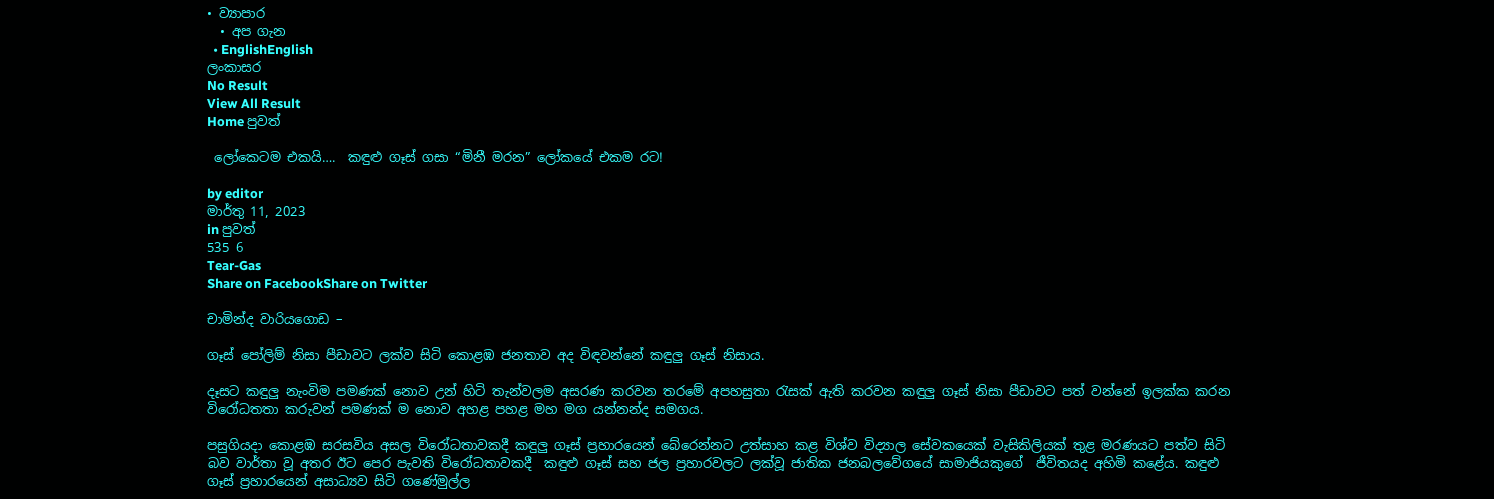• ව්‍යාපාර
  • අප ගැන
  • EnglishEnglish
ලංකාසර
No Result
View All Result
Home පුවත්

 ලෝකෙටම එකයි….  කඳුළු ගෑස් ගසා “මිනී මරන” ලෝකයේ එකම රට!

by editor
මාර්තු 11, 2023
in පුවත්
535 6
Tear-Gas
Share on FacebookShare on Twitter

චාමින්ද වාරියගොඩ –

ගෑස් පෝලිම් නිසා පීඩාවට ලක්ව සිටි කොළඹ ජනතාව අද විඳවන්නේ කඳුලු ගෑස් නිසාය.

දෑසට කඳුලු නැංවිම පමණක් නොව උන් හිටි තැන්වලම අසරණ කරවන තරමේ අපහසුතා රැසක් ඇති කරවන කඳුලු ගෑස් නිසා පීඩාවට පත් වන්නේ ඉලක්ක කරන විරෝධතතා කරුවන් පමණක් ම නොව අහළ පහළ මහ මග යන්නන්ද සමගය.

පසුගියදා කොළඹ සරසවිය අසල විරෝධතාවකදී කඳුලු ගෑස් ප්‍රහාරයෙන් බේරෙන්නට උත්සාහ කළ විශ්ව විද්‍යාල සේවකයෙක් වැසිකිලියක් තුළ මරණයට පත්ව සිටි බව වාර්තා වූ අතර ඊට පෙර පැවති විරෝධතාවකදී  කඳුළු ගෑස් සහ ජල ප්‍රහාරවලට ලක්වූ ජාතික ජනබලවේගයේ සාමාජියකුගේ  ජීවිතයද අහිමි කළේය. කඳුළු ගෑස් ප්‍රහාරයෙන් අසාධ්‍යව සිටි ගණේමුල්ල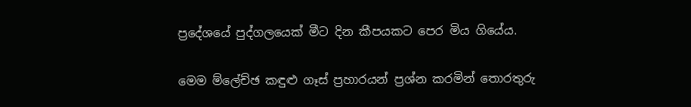ප්‍රදේශයේ පුද්ගලයෙක් මීට දින කීපයකට පෙර මිය ගියේය.

මෙම ම්ලේච්ඡ කඳුළු ගෑස් ප්‍රහාරයන් ප්‍රශ්න කරමින් තොරතුරු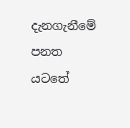දැනගැනීමේ පනත යටතේ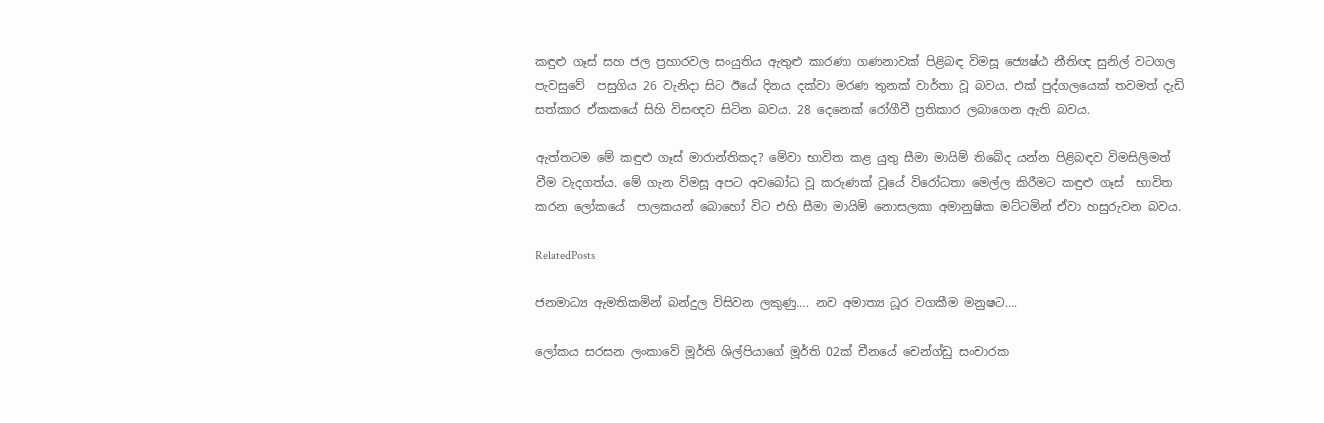කඳුළු ගෑස් සහ ජල ප්‍රහාරවල සංයුතිය ඇතුළු කාරණා ගණනාවක් පිළිබඳ විමසූ ජ්‍යෙෂ්ඨ නීතිඥ සුනිල් වටගල පැවසුවේ  පසුගිය 26 වැනිදා සිට ඊයේ දිනය දක්වා මරණ තුනක් වාර්තා වූ බවය. එක් පුද්ගලයෙක් තවමත් දැඩි සත්කාර ඒකකයේ සිහි විසඥව සිටින බවය. 28 දෙනෙක් රෝගීවී ප්‍රතිකාර ලබාගෙන ඇති බවය.

ඇත්තටම මේ කඳුළු ගෑස් මාරාන්තිකද? මේවා භාවිත කළ යුතු සීමා මායිම් තිබේද යන්න පිළිබඳව විමසිලිමත් වීම වැදගත්ය. මේ ගැන විමසූ අපට අවබෝධ වූ කරුණක් වූයේ විරෝධතා මෙල්ල කිරීමට කඳුළු ගෑස්  භාවිත කරන ලෝකයේ  පාලකයන් බොහෝ විට එහි සීමා මායිම් නොසලකා අමානුෂික මට්ටමින් ඒවා හසුරුවන බවය.

RelatedPosts

ජනමාධ්‍ය ඇමතිකමින් බන්දුල විසිවන ලකුණු…. නව අමාත්‍ය ධූර වගකීම මනුෂට….

ලෝකය සරසන ලංකාවේ මූර්ති ශිල්පියාගේ මූර්ති 02ක් චීනයේ චෙන්ග්ඩු සංචාරක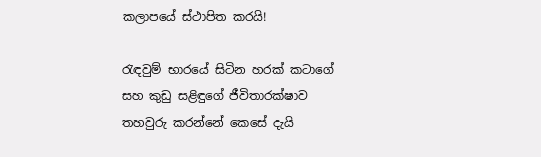කලාපයේ ස්ථාපිත කරයි!

රැඳවුම් භාරයේ සිටින හරක් කටාගේ සහ කුඩු සළිඳුගේ ජීවිතාරක්ෂාව තහවුරු කරන්නේ කෙසේ දැයි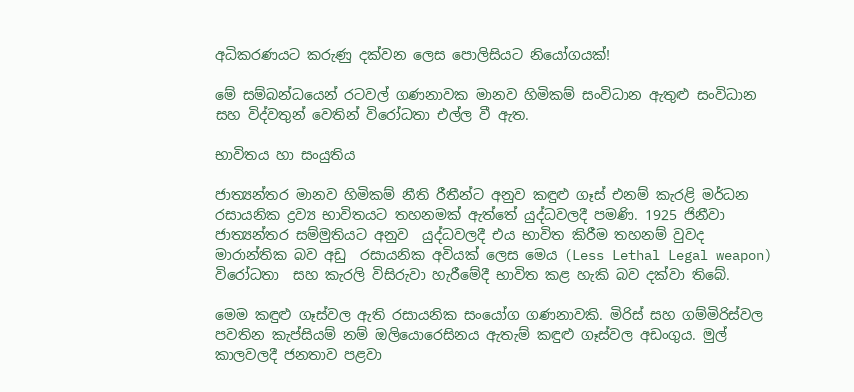අධිකරණයට කරුණු දක්වන ලෙස පොලිසියට නියෝගයක්!

මේ සම්බන්ධයෙන් රටවල් ගණනාවක මානව හිමිකම් සංවිධාන ඇතුළු සංවිධාන සහ විද්වතුන් වෙතින් විරෝධතා එල්ල වී ඇත.

භාවිතය හා සංයුතිය

ජාත්‍යන්තර මානව හිමිකම් නීති රීතීන්ට අනුව කඳුළු ගෑස් එනම් කැරළි මර්ධන රසායනික ද්‍රව්‍ය භාවිතයට තහනමක් ඇත්තේ යුද්ධවලදී පමණි. 1925 ජිනීවා ජාත්‍යන්තර සම්මුතියට අනුව  යුද්ධවලදී එය භාවිත කිරීම තහනම් වුවද මාරාන්තික බව අඩු  රසායනික අවියක් ලෙස මෙය (Less Lethal Legal weapon) විරෝධතා  සහ කැරලි විසිරුවා හැරීමේදී භාවිත කළ හැකි බව දක්වා තිබේ.

මෙම කඳුළු ගෑස්වල ඇති රසායනික සංයෝග ගණනාවකි. මිරිස් සහ ගම්මිරිස්වල පවතින කැප්සියම් නම් ඔලියොරෙසිනය ඇතැම් කඳුළු ගෑස්වල අඩංගුය. මුල් කාලවලදී ජනතාව පළවා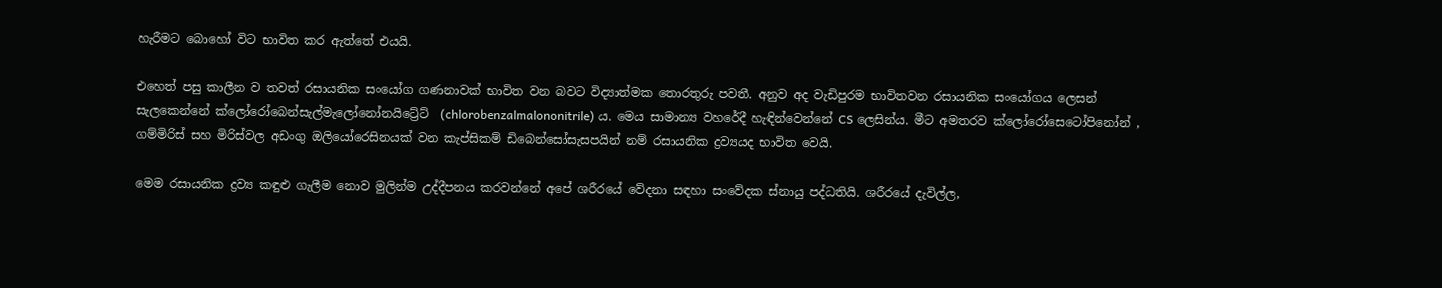හැරීමට බොහෝ විට භාවිත කර ඇත්තේ එයයි.

එහෙත් පසු කාලීන ව තවත් රසායනික සංයෝග ගණනාවක් භාවිත වන බවට විද්‍යාත්මක තොරතුරු පවතී. අනුව අද වැඩිපුරම භාවිතවන රසායනික සංයෝගය ලෙසන් සැලකෙන්නේ ක්ලෝරෝබෙන්සැල්මැලෝනෝනයිට්‍රේට්  (chlorobenzalmalononitrile) ය. මෙය සාමාන්‍ය වහරේදී හැඳින්වෙන්නේ CS ලෙසින්ය. මීට අමතරව ක්ලෝරෝසෙටෝපිනෝන් , ගම්මිරිස් සහ මිරිස්වල අඩංගු ඔලියෝරෙසිනයක් වන කැප්සිකම් ඩිබෙන්සෝසැසපයින් නම් රසායනික ද්‍රව්‍යයද භාවිත වෙයි.

මෙම රසායනික ද්‍රව්‍ය කඳුළු ගැලීම නොව මුලින්ම උද්දීපනය කරවන්නේ අපේ ශරීරයේ වේදනා සඳහා සංවේදක ස්නායු පද්ධතියි. ශරීරයේ දැවිල්ල,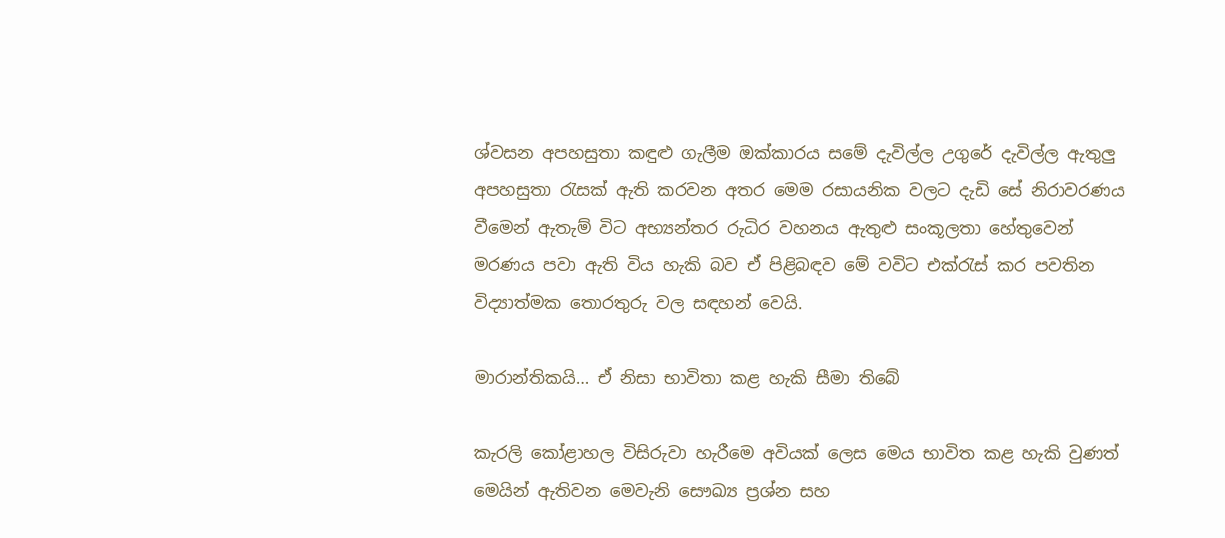ශ්වසන අපහසුතා කඳුළු ගැලීම ඔක්කාරය සමේ දැවිල්ල උගුරේ දැවිල්ල ඇතුලු අපහසුතා රැසක් ඇති කරවන අතර මෙම රසායනික වලට දැඩි සේ නිරාවරණය වීමෙන් ඇතැම් විට අභ්‍යන්තර රුධිර වහනය ඇතුළු සංකූලතා හේතුවෙන් මරණය පවා ඇති විය හැකි බව ඒ පිළිබඳව මේ වවිට එක්රැස් කර පවතින විද්‍යාත්මක තොරතුරු වල සඳහන් වෙයි.

මාරාන්තිකයි… ඒ නිසා භාවිතා කළ හැකි සීමා තිබේ

කැරලි කෝළාහල විසිරුවා හැරීමෙ අවියක් ලෙස මෙය භාවිත කළ හැකි වුණත් මෙයින් ඇතිවන මෙවැනි සෞඛ්‍ය ප්‍රශ්න සහ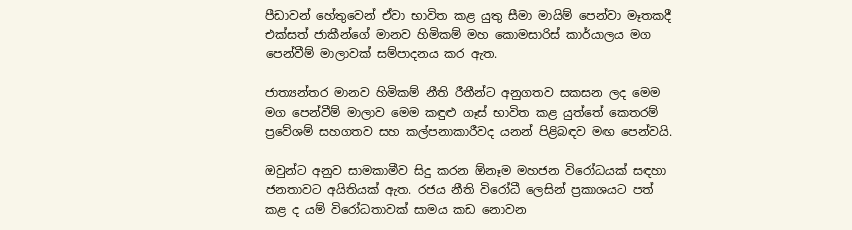පීඩාවන් හේතුවෙන් ඒවා භාවිත කළ යුතු සීමා මායිම් පෙන්වා මෑතකදී එක්සත් ජාකීන්ගේ මානව හිමිකම් මහ කොමසාරිස් කාර්යාලය මග පෙන්වීම් මාලාවක් සම්පාදනය කර ඇත.

ජාත්‍යන්තර මානව හිමිකම් නීති රීතීන්ට අනුගතව සකසන ලද මෙම මග පෙන්වීම් මාලාව මෙම කඳුළු ගෑස් භාවිත කළ යුත්තේ කෙතරම් ප්‍රවේශම් සහගතව සහ කල්පනාකාරීවද යනන් පිළිබඳව මඟ පෙන්වයි.

ඔවුන්ට අනුව සාමකාමීව සිදු කරන ඕනෑම මහජන විරෝධයක් සඳහා ජනතාවට අයිතියක් ඇත. රජය නීති විරෝධී ලෙසින් ප්‍රකාශයට පත් කළ ද යම් විරෝධතාවක් සාමය කඩ නොවන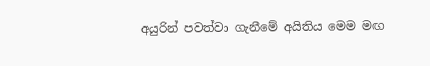අයුරින් පවත්වා ගැනීමේ අයිතිය මෙම මඟ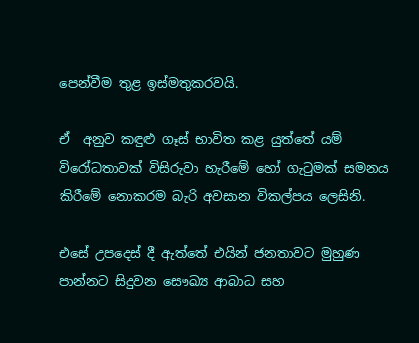පෙන්වීම තුළ ඉස්මතුකරවයි.

ඒ  අනුව කඳුළු ගෑස් භාවිත කළ යුත්තේ යම් විරෝධතාවක් විසිරුවා හැරීමේ හෝ ගැටුමක් සමනය කිරීමේ නොකරම බැරි අවසාන විකල්පය ලෙසිනි.

එසේ උපදෙස් දී ඇත්තේ එයින් ජනතාවට මුහුණ පාන්නට සිදුවන සෞඛ්‍ය ආබාධ සහ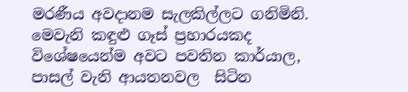මරණීය අවදානම සැලකිල්ලට ගනිමිනි. මෙවැනි කඳුළු ගෑස් ප්‍රහාරයකද විශේෂයෙන්ම අවට පවතින කාර්යාල, පාසල් වැනි ආයතනවල  සිටින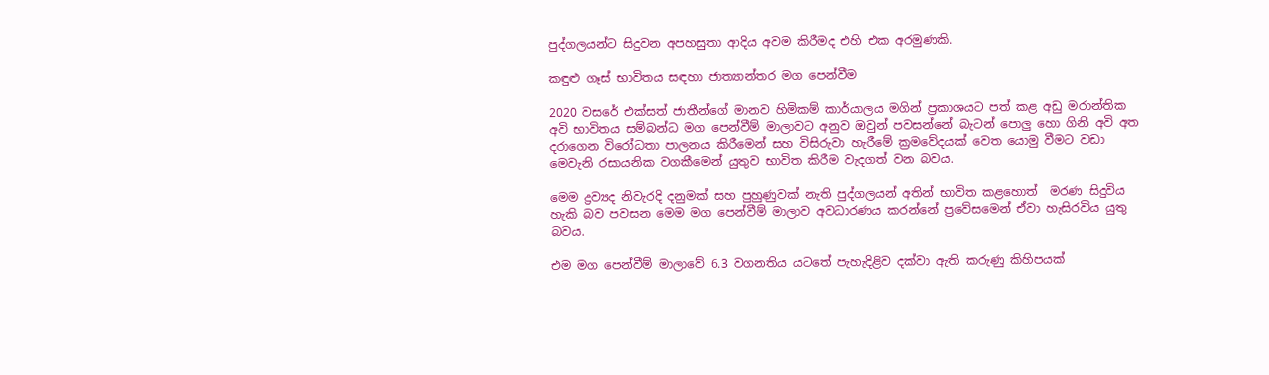පුද්ගලයන්ට සිදුවන අපහසුතා ආදිය අවම කිරීමද එහි එක අරමුණකි.

කඳුළු ගෑස් භාවිතය සඳහා ජාත්‍යාන්තර මග පෙන්වීම

2020 වසරේ එක්සත් ජාතීන්ගේ මානව හිමිකම් කාර්යාලය මගින් ප්‍රකාශයට පත් කළ අඩු මරාන්තික අවි භාවිතය සම්බන්ධ මග පෙන්වීම් මාලාවට අනුව ඔවුන් පවසන්නේ බැටන් පොලු හො ගිනි අවි අත දරාගෙන විරෝධතා පාලනය කිරීමෙන් සහ විසිරුවා හැරීමේ ක්‍රමවේදයක් වෙත යොමු වීමට වඩා  මෙවැනි රසායනික වගකීමෙන් යුතුව භාවිත කිරීම වැදගත් වන බවය.

මෙම ද්‍රව්‍යද නිවැරදි දනුමක් සහ පුහුණුවක් නැති පුද්ගලයන් අතින් භාවිත කළහොත්  මරණ සිදුවිය හැකි බව පවසන මෙම මග පෙන්වීම් මාලාව අවධාරණය කරන්නේ ප්‍රවේසමෙන් ඒවා හැසිරවිය යුතු බවය.

එම මග පෙන්වීම් මාලාවේ 6.3 වගනතිය යටතේ පැහැදිළිව දක්වා ඇති කරුණු කිහිපයක්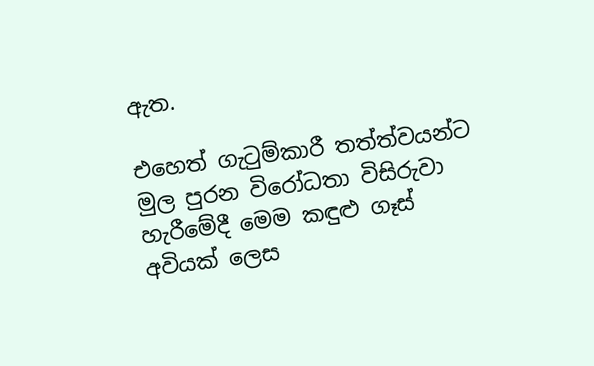ඇත.

එහෙත් ගැටුම්කාරී තත්ත්වයන්ට මුල පුරන විරෝධතා විසිරුවා හැරීමේදී මෙම කඳුළු ගෑස් අවියක් ලෙස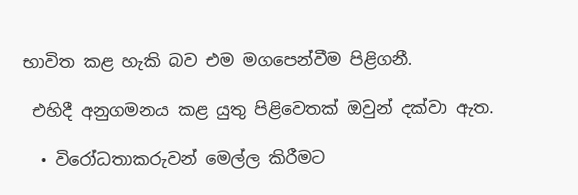භාවිත කළ හැකි බව එම මගපෙන්වීම පිළිගනී.

 එහිදී අනුගමනය කළ යුතු පිළිවෙතක් ඔවුන් දක්වා ඇත.

  • විරෝධතාකරුවන් මෙල්ල කිරීමට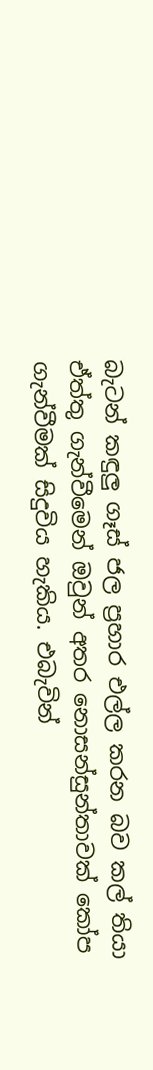බැටන් කඳුලු ගෑස් ජල ප්‍රහාර එල්ල කරන බව කල් තියා ඒත්තු ගැන්වීමෙන් ඔවුන් අතර නොසන්සුන්තාවක් කෝප ගැන්වීමක් සිදුවිය හැකිය. එබැවින්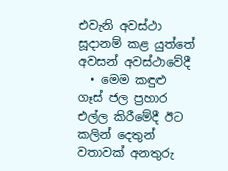එවැනි අවස්ථා සූදානම් කළ යුත්තේ අවසන් අවස්ථාවේදී
  • මෙම කඳුළු ගෑස් ජල ප්‍රහාර එල්ල කිරීමේදී ඊට කලින් දෙතුන් වතාවක් අනතුරු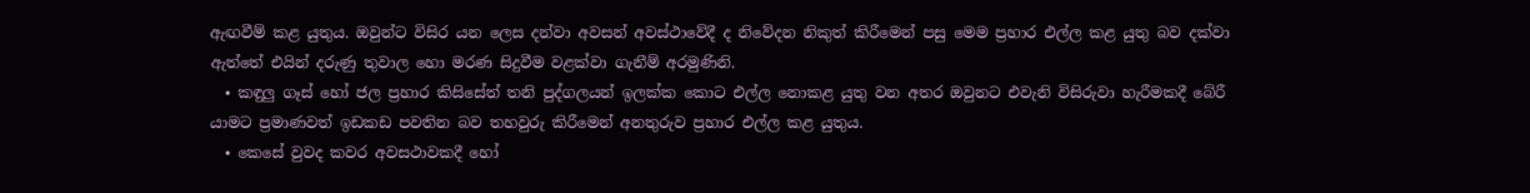ඇඟවීම් කළ යුතුය. ඔවුන්ට විසිර යන ලෙස දන්වා අවසන් අවස්ථාවේදී ද නිවේදන නිකුත් කිරීමෙන් පසු මෙම ප්‍රහාර එල්ල කළ යුතු බව දක්වා ඇත්තේ එයින් දරුණු තුවාල හො මරණ සිදුවීම වළක්වා ගැනීම් අරමුණිනි.
  • කඳුලු ගෑස් හෝ ජල ප්‍රහාර කිසිසේත් තනි පුද්ගලයන් ඉලක්ක කොට එල්ල නොකළ යුතු වන අතර ඔවුනට එවැනි විසිරුවා හැරීමකදී බේරී යාමට ප්‍රමාණවත් ඉඩකඩ පවතින බව තහවුරු කිරීමෙන් අනතුරුව ප්‍රහාර එල්ල කළ යුතුය.
  • කෙසේ වුවද කවර අවසථාවකදී හෝ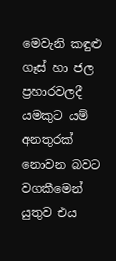මෙවැනි කඳුළු ගෑස් හා ජල ප්‍රහාරවලදී යමකුට යම් අනතුරක් නොවන බවට වගකීමෙන් යුතුව එය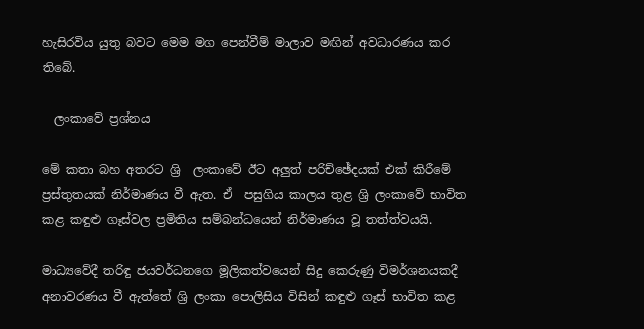හැසිරවිය යුතු බවට මෙම මග පෙන්වීම් මාලාව මඟින් අවධාරණය කර තිබේ.

  ලංකාවේ ප්‍රශ්නය

මේ කතා බහ අතරට ශ්‍රි  ලංකාවේ ඊට අලුත් පරිච්ඡේදයක් එක් කිරීමේ ප්‍රස්තුතයක් නිර්මාණය වී ඇත. ඒ  පසුගිය කාලය තුළ ශ්‍රි ලංකාවේ භාවිත කළ කඳුළු ගෑස්වල ප්‍රමිතිය සම්බන්ධයෙන් නිර්මාණය වූ තත්ත්වයයි.

මාධ්‍යවේදී තරිඳු ජයවර්ධනගෙ මූලිකත්වයෙන් සිදු කෙරුණු විමර්ශනයකදී අනාවරණය වී ඇත්තේ ශ්‍රි ලංකා පොලිසිය විසින් කඳුළු ගෑස් භාවිත කළ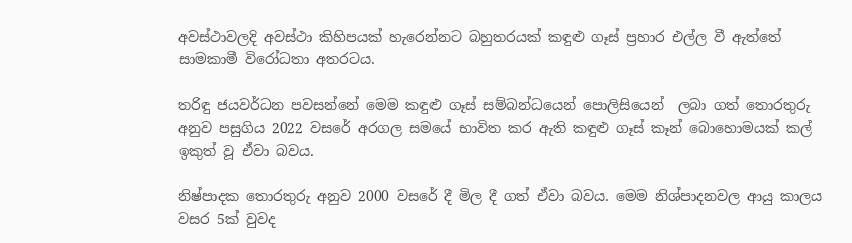අවස්ථාවලදි අවස්ථා කිහිපයක් හැරෙන්නට බහුතරයක් කඳුළු ගෑස් ප්‍රහාර එල්ල වී ඇත්තේ   සාමකාමී විරෝධතා අතරටය.

තරිඳු ජයවර්ධන පවසන්නේ මෙම කඳුළු ගෑස් සම්බන්ධයෙන් පොලිසියෙන්  ලබා ගත් තොරතුරු අනුව පසුගිය 2022 වසරේ අරගල සමයේ භාවිත කර ඇති කඳුළු ගෑස් කෑන් බොහොමයක් කල් ඉකුත් වූ ඒවා බවය.

නිෂ්පාදක තොරතුරු අනුව 2000 වසරේ දී මිල දී ගත් ඒවා බවය. මෙම නිශ්පාදනවල ආයු කාලය වසර 5ක් වුවද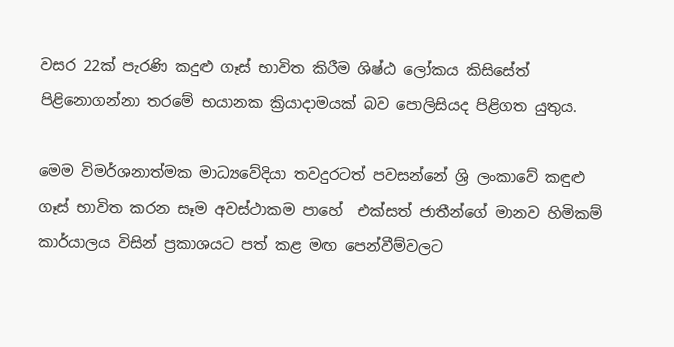වසර 22ක් පැරණි කදුළු ගෑස් භාවිත කිරීම ශිෂ්ඨ ලෝකය කිසිසේත් පිළිනොගන්නා තරමේ භයානක ක්‍රියාදාමයක් බව පොලිසියද පිළිගත යුතුය.

මෙම විමර්ශනාත්මක මාධ්‍යවේදියා තවදුරටත් පවසන්නේ ශ්‍රි ලංකාවේ කඳුළු ගෑස් භාවිත කරන සෑම අවස්ථාකම පාහේ  එක්සත් ජාතීන්ගේ මානව හිමිකම් කාර්යාලය විසින් ප්‍රකාශයට පත් කළ මඟ පෙන්වීම්වලට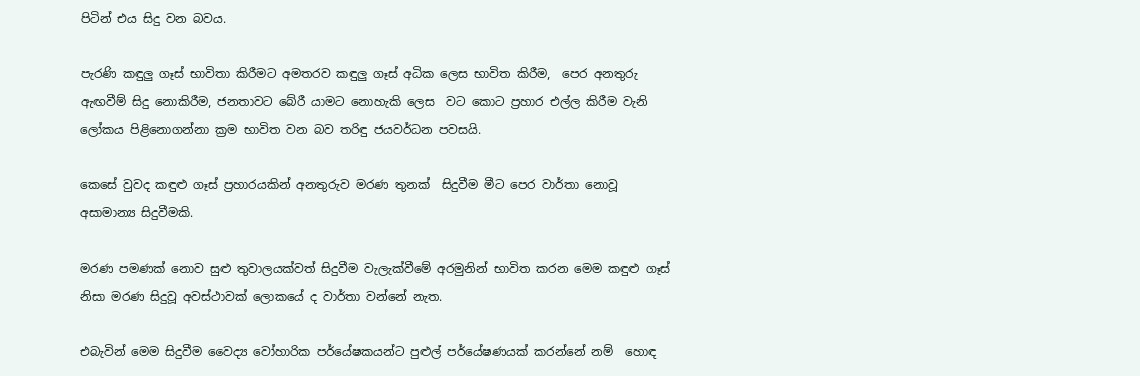පිටින් එය සිදු වන බවය.

පැරණි කඳුලු ගෑස් භාවිතා කිරීමට අමතරව කඳුලු ගෑස් අධික ලෙස භාවිත කිරීම,  පෙර අනතුරු ඇඟවීම් සිදු නොකිරීම, ජනතාවට බේරී යාමට නොහැකි ලෙස  වට කොට ප්‍රහාර එල්ල කිරීම වැනි ලෝකය පිළිනොගන්නා ක්‍රම භාවිත වන බව තරිඳු ජයවර්ධන පවසයි.

කෙසේ වුවද කඳුළු ගෑස් ප්‍රහාරයකින් අනතුරුව මරණ තුනක්  සිදුවීම මීට පෙර වාර්තා නොවූ අසාමාන්‍ය සිදුවීමකි.

මරණ පමණක් නොව සුළු තුවාලයක්වත් සිදුවීම වැලැක්වීමේ අරමුනින් භාවිත කරන මෙම කඳුළු ගෑස් නිසා මරණ සිදුවූ අවස්ථාවක් ලොකයේ ද වාර්තා වන්නේ නැත.

එබැවින් මෙම සිදුවීම වෛද්‍ය වෝහාරික පර්යේෂකයන්ට පුළුල් පර්යේෂණයක් කරන්නේ නම්  හොඳ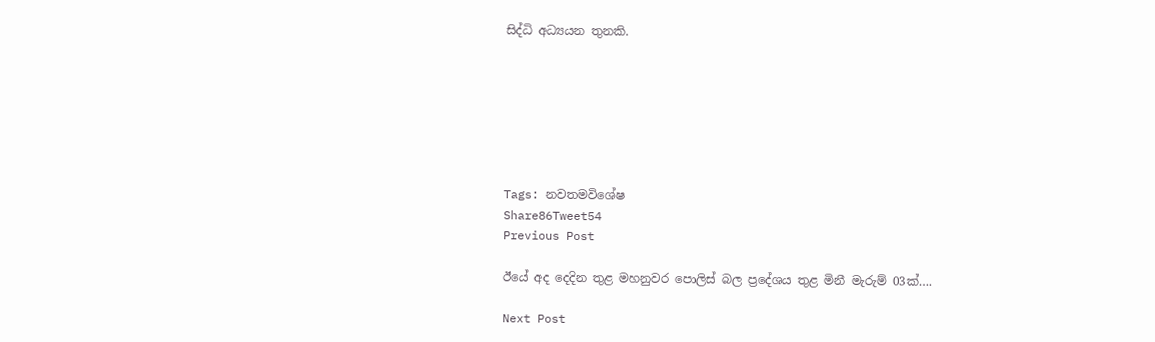සිද්ධි අධ්‍යයන තුනකි.







Tags: නවතමවිශේෂ
Share86Tweet54
Previous Post

ඊයේ අද දෙදින තුළ මහනුවර පොලිස් බල ප්‍රදේශය තුළ මිනී මැරුම් 03ක්….

Next Post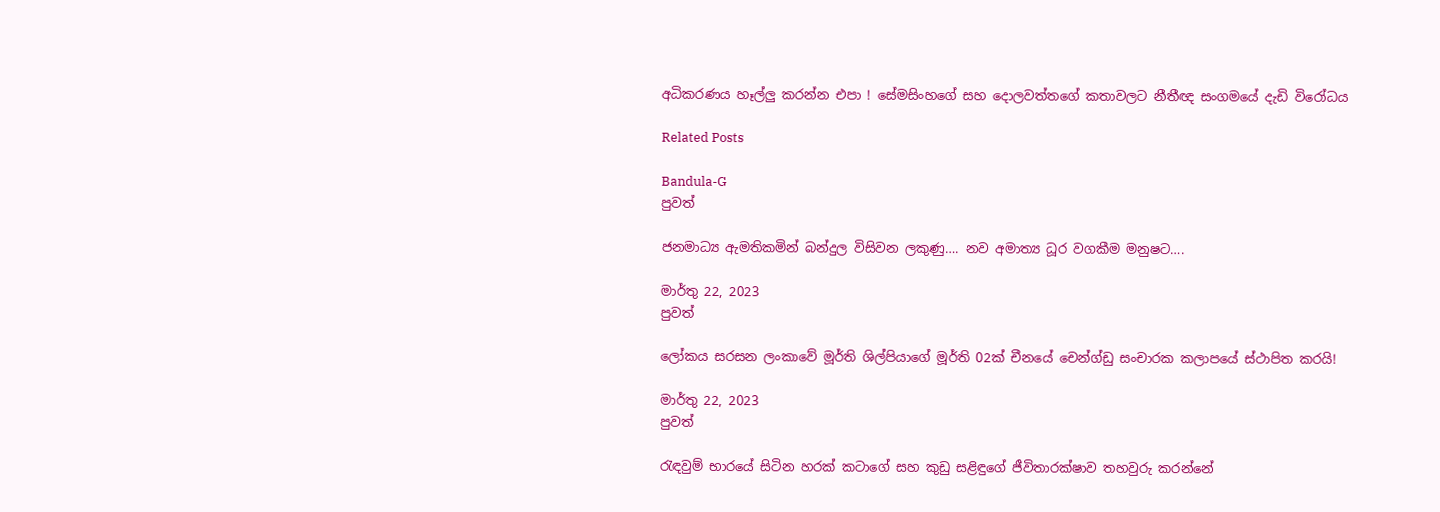අධිකරණය හෑල්ලු කරන්න එපා ! සේමසිංහගේ සහ දොලවත්තගේ කතාවලට නීතීඥ සංගමයේ දැඩි විරෝධය

Related Posts

Bandula-G
පුවත්

ජනමාධ්‍ය ඇමතිකමින් බන්දුල විසිවන ලකුණු…. නව අමාත්‍ය ධූර වගකීම මනුෂට….

මාර්තු 22, 2023
පුවත්

ලෝකය සරසන ලංකාවේ මූර්ති ශිල්පියාගේ මූර්ති 02ක් චීනයේ චෙන්ග්ඩු සංචාරක කලාපයේ ස්ථාපිත කරයි!

මාර්තු 22, 2023
පුවත්

රැඳවුම් භාරයේ සිටින හරක් කටාගේ සහ කුඩු සළිඳුගේ ජීවිතාරක්ෂාව තහවුරු කරන්නේ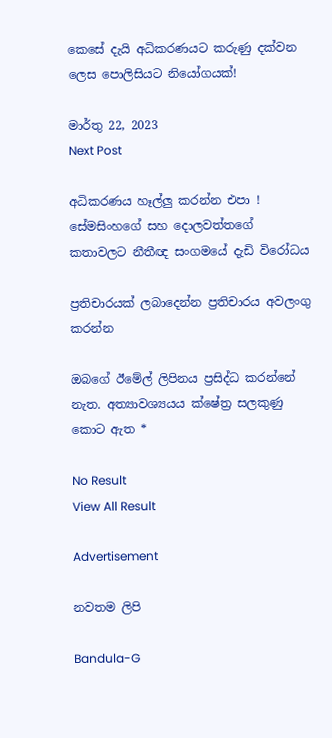කෙසේ දැයි අධිකරණයට කරුණු දක්වන ලෙස පොලිසියට නියෝගයක්!

මාර්තු 22, 2023
Next Post

අධිකරණය හෑල්ලු කරන්න එපා ! සේමසිංහගේ සහ දොලවත්තගේ කතාවලට නීතීඥ සංගමයේ දැඩි විරෝධය

ප්‍රතිචාරයක් ලබාදෙන්න ප්‍රතිචාරය අවලංගු කරන්න

ඔබගේ ඊමේල් ලිපිනය ප්‍රසිද්ධ කරන්නේ නැත. අත්‍යාවශ්‍යයය ක්ෂේත්‍ර සලකුණු කොට ඇත *

No Result
View All Result

Advertisement

නවතම ලිපි

Bandula-G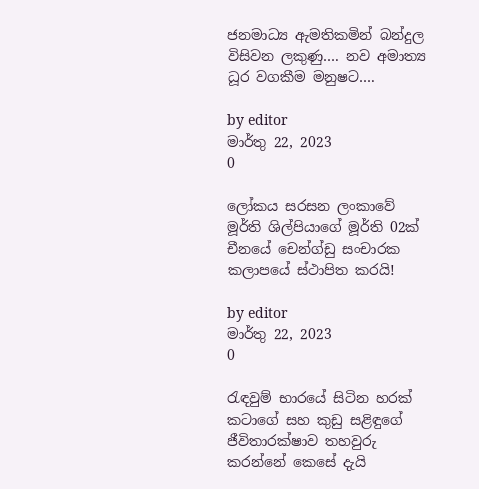ජනමාධ්‍ය ඇමතිකමින් බන්දුල විසිවන ලකුණු…. නව අමාත්‍ය ධූර වගකීම මනුෂට….

by editor
මාර්තු 22, 2023
0

ලෝකය සරසන ලංකාවේ මූර්ති ශිල්පියාගේ මූර්ති 02ක් චීනයේ චෙන්ග්ඩු සංචාරක කලාපයේ ස්ථාපිත කරයි!

by editor
මාර්තු 22, 2023
0

රැඳවුම් භාරයේ සිටින හරක් කටාගේ සහ කුඩු සළිඳුගේ ජීවිතාරක්ෂාව තහවුරු කරන්නේ කෙසේ දැයි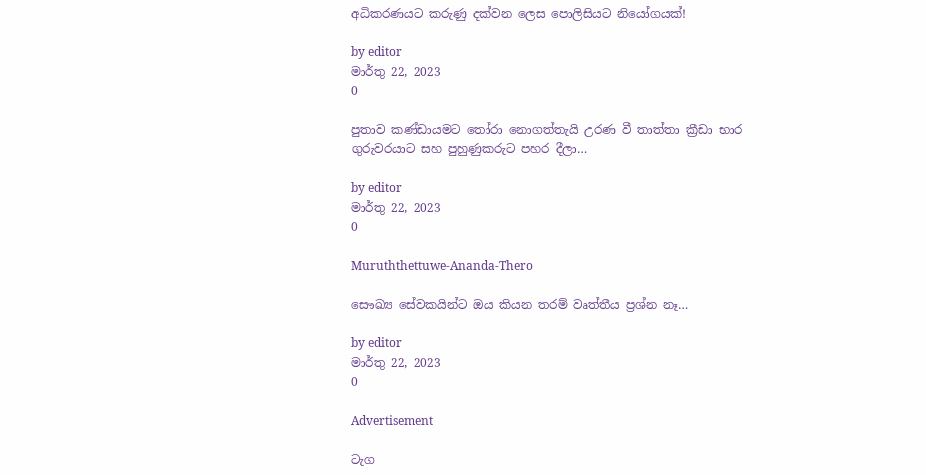අධිකරණයට කරුණු දක්වන ලෙස පොලිසියට නියෝගයක්!

by editor
මාර්තු 22, 2023
0

පුතාව කණ්ඩායමට තෝරා නොගත්තැයි උරණ වී තාත්තා ක්‍රීඩා භාර ගුරුවරයාට සහ පුහුණුකරුට පහර දීලා…

by editor
මාර්තු 22, 2023
0

Muruththettuwe-Ananda-Thero

සෞඛ්‍ය සේවකයින්ට ඔය කියන තරම් වෘත්තීය ප්‍රශ්න නෑ…

by editor
මාර්තු 22, 2023
0

Advertisement

ටැග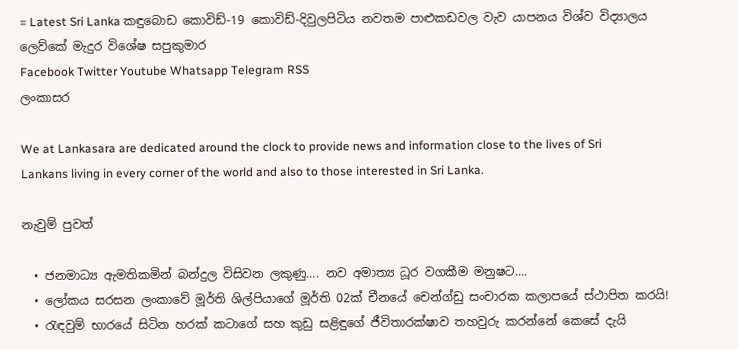= Latest Sri Lanka කඳුබොඩ කොවිඩ්-19 කොවිඩ්-දිවුලපිටිය නවතම පාළුකඩවල වැව යාපනය විශ්ව විද්‍යාලය ලෙව්කේ මැදුර විශේෂ සපුකුමාර
Facebook Twitter Youtube Whatsapp Telegram RSS
ලංකාසර

We at Lankasara are dedicated around the clock to provide news and information close to the lives of Sri Lankans living in every corner of the world and also to those interested in Sri Lanka.

නැවුම් පුවත්

  • ජනමාධ්‍ය ඇමතිකමින් බන්දුල විසිවන ලකුණු…. නව අමාත්‍ය ධූර වගකීම මනුෂට….
  • ලෝකය සරසන ලංකාවේ මූර්ති ශිල්පියාගේ මූර්ති 02ක් චීනයේ චෙන්ග්ඩු සංචාරක කලාපයේ ස්ථාපිත කරයි!
  • රැඳවුම් භාරයේ සිටින හරක් කටාගේ සහ කුඩු සළිඳුගේ ජීවිතාරක්ෂාව තහවුරු කරන්නේ කෙසේ දැයි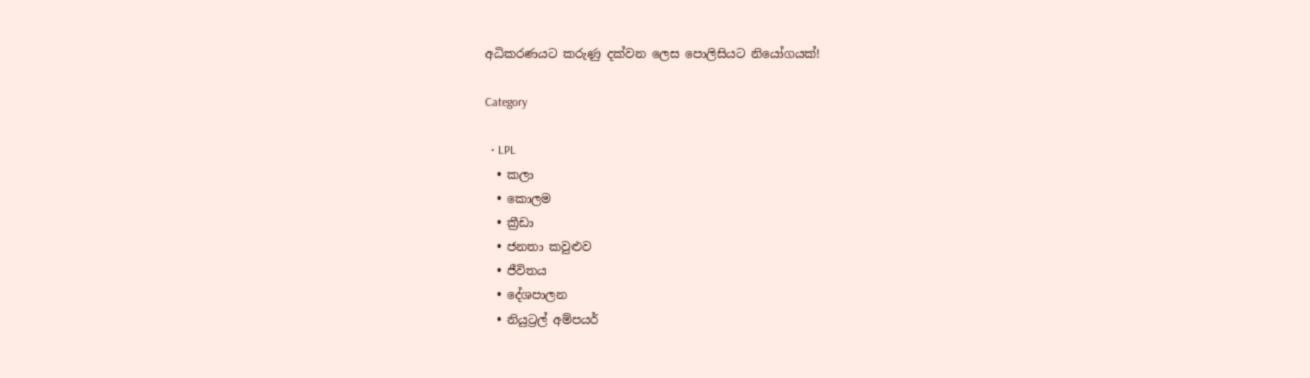අධිකරණයට කරුණු දක්වන ලෙස පොලිසියට නියෝගයක්!

Category

  • LPL
  • කලා
  • කොලම
  • ක්‍රීඩා
  • ජනතා කවුළුව
  • ජීවිතය
  • දේශපාලන
  • නියුට්‍රල් අම්පයර්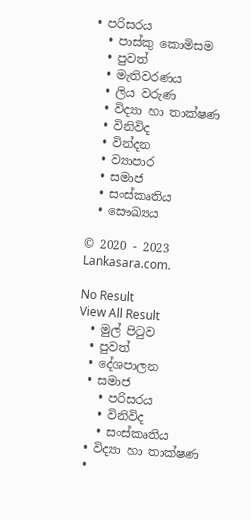• පරිසරය
  • පාස්කු කොමිසම
  • පුවත්
  • මැතිවරණය
  • ලිය වරුණ
  • විද්‍යා හා තාක්ෂණ
  • විනිවිද
  • වින්දන
  • ව්‍යාපාර
  • සමාජ
  • සංස්කෘතිය
  • සෞඛ්‍යය

© 2020 - 2023 Lankasara.com.

No Result
View All Result
  • මුල් පිටුව
  • පුවත්
  • දේශපාලන
  • සමාජ
    • පරිසරය
    • විනිවිද
    • සංස්කෘතිය
  • විද්‍යා හා තාක්ෂණ
  •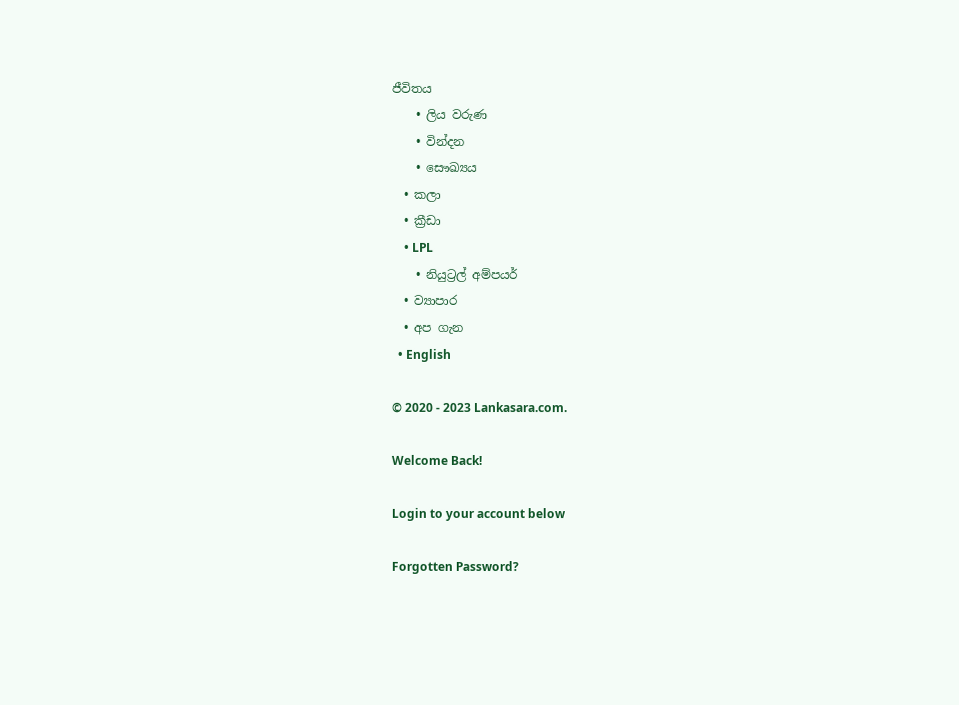ජීවිතය
    • ලිය වරුණ
    • වින්දන
    • සෞඛ්‍යය
  • කලා
  • ක්‍රීඩා
    • LPL
    • නියුට්‍රල් අම්පයර්
  • ව්‍යාපාර
  • අප ගැන
  • English

© 2020 - 2023 Lankasara.com.

Welcome Back!

Login to your account below

Forgotten Password?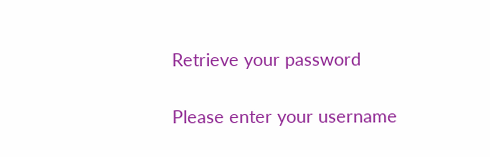Retrieve your password

Please enter your username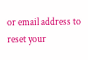or email address to reset your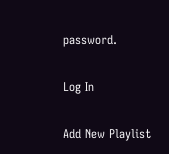password.

Log In

Add New Playlist